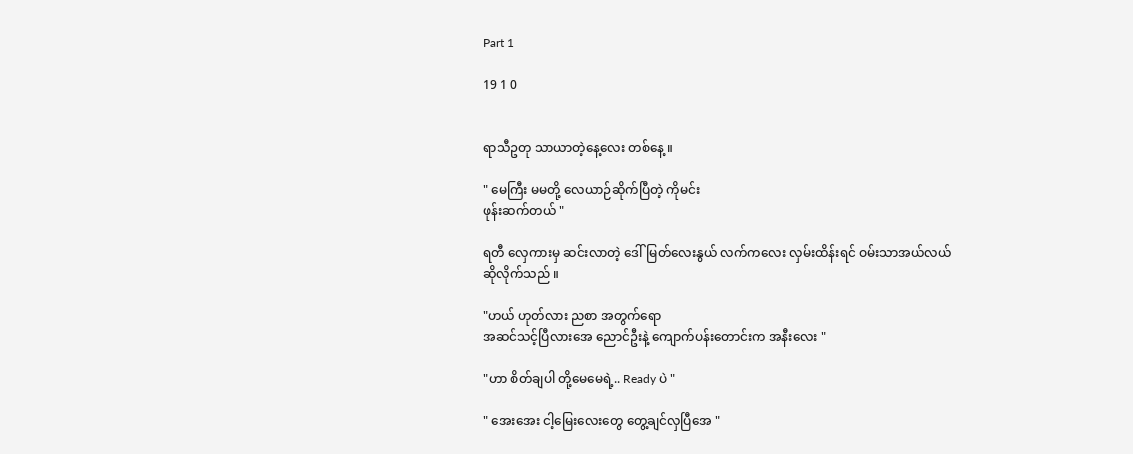Part 1

19 1 0


ရာသီဥတု သာယာတဲ့နေ့လေး တစ်နေ့ ။

" မေကြီး မမတို့ လေယာဉ်ဆိုက်ပြီတဲ့ ကိုမင်း
ဖုန်းဆက်တယ် "

ရတီ လှေကားမှ ဆင်းလာတဲ့ ဒေါ်မြတ်လေးနွယ် လက်ကလေး လှမ်းထိန်းရင် ဝမ်းသာအယ်လယ်
ဆိုလိုက်သည် ။

"ဟယ် ဟုတ်လား ညစာ အတွက်ရော
အဆင်သင့်ပြီလားအေ ညောင်ဦးနဲ့ ကျောက်ပန်းတောင်းက အနီးလေး "

"ဟာ စိတ်ချပါ တို့မေမေရဲ့.. Ready ပဲ "

" အေးအေး ငါ့မြေးလေးတွေ တွေ့ချင်လှပြီအေ "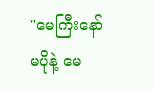"မေကြီးနော် မပိုနဲ့ မေ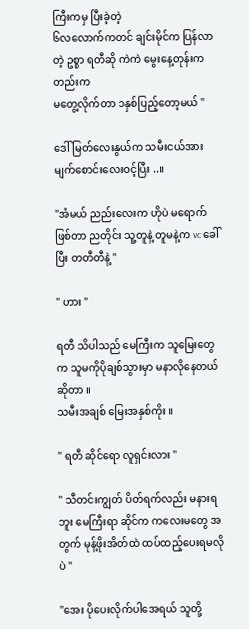ကြီးကမှ ပြီးခဲ့တဲ့
၆လလောက်ကတင် ချင်းမိုင်က ပြန်လာတဲ့ ဥစ္စာ ရတီဆို ကဲကဲ မွေးနေ့တုန်းကတည်းက
မတွေ့လိုက်တာ ၁နှစ်ပြည့်တော့မယ် "

ဒေါ်မြတ်လေးနွယ်က သမီးငယ်အား မျက်စောင်းလေးဝင့်ပြီး ..။

"အံမယ် ညည်းလေးက ဟိုပဲ မရောက်ဖြစ်တာ ညတိုင်း သူ့တူနဲ့ တူမနဲ့က vc ခေါ်ပြီး တတီတီနဲ့ "

" ဟား "

ရတီ သိပါသည် မေကြီးက သူမြေးတွေက သူမကိုပိုချစ်သွားမှာ မနာလိုနေတယ်ဆိုတာ ။
သမီးအချစ် မြေးအနှစ်ကိုး ။

" ရတီ ဆိုင်ရော လူရှင်းလား "

" သီတင်းကျွတ် ပိတ်ရက်လည်း မနားရဘူး မေကြီးရာ ဆိုင်က ကလေးမတွေ အတွက် မုန့်ဖိုးအိတ်ထဲ ထပ်ထည့်ပေးရမလိုပဲ "

"အေး ပိုပေးလိုက်ပါအေရယ် သူတို့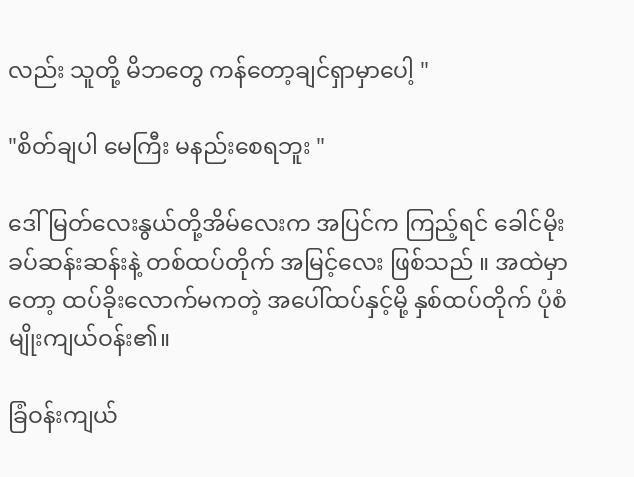လည်း သူတို့ မိဘတွေ ကန်တော့ချင်ရှာမှာပေါ့ "

"စိတ်ချပါ မေကြီး မနည်းစေရဘူး "

ဒေါ်‌မြတ်လေးနွယ်တို့အိမ်လေးက အပြင်က ကြည့်ရင် ခေါင်မိုးခပ်ဆန်းဆန်းနဲ့ တစ်ထပ်တိုက် အမြင့်လေး ဖြစ်သည် ။ အထဲမှာတော့ ထပ်ခိုးလောက်မကတဲ့ အပေါ်ထပ်နှင့်မို့ နှစ်ထပ်တိုက် ပုံစံမျိုးကျယ်ဝန်း၏။

ခြံဝန်းကျယ်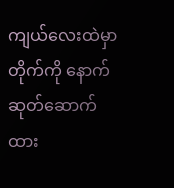ကျယ်လေးထဲမှာ တိုက်ကို နောက်ဆုတ်ဆောက်ထား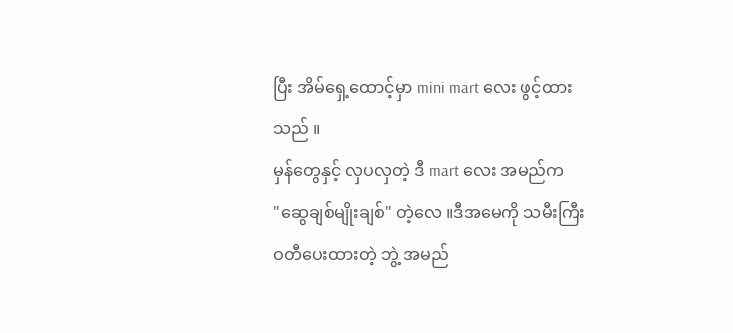ပြီး အိမ်ရှေ့ထောင့်မှာ mini mart လေး ဖွင့်ထားသည် ။
မှန်တွေနှင့် လှပလှတဲ့ ဒီ mart လေး အမည်က
"ဆွေချစ်မျိုးချစ်" တဲ့လေ ။ဒီအမေကို သမီးကြီး
ဝတီပေးထားတဲ့ ဘွဲ့ အမည်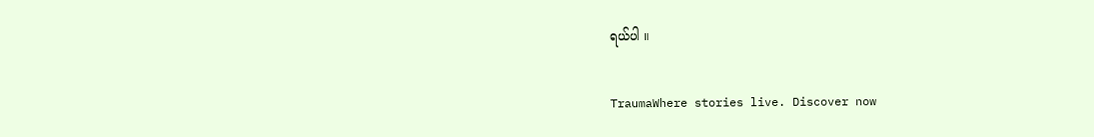ရယ်ပါ ။

TraumaWhere stories live. Discover now